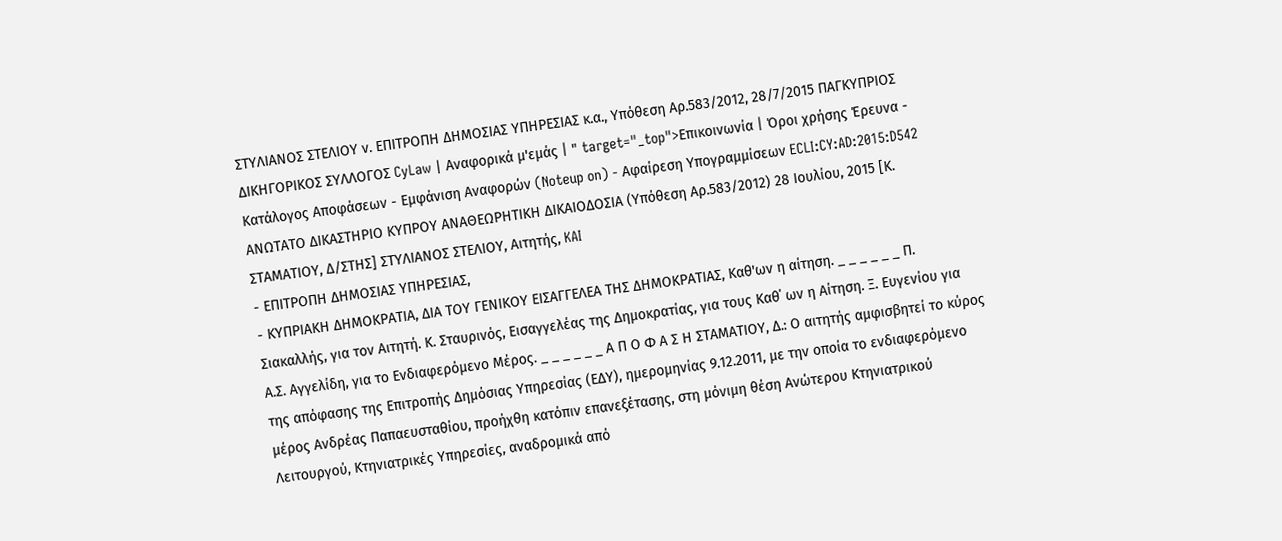ΣΤΥΛΙΑΝΟΣ ΣΤΕΛΙΟΥ ν. ΕΠΙΤΡΟΠΗ ΔΗΜΟΣΙΑΣ ΥΠΗΡΕΣΙΑΣ κ.α., Υπόθεση Αρ.583/2012, 28/7/2015 ΠΑΓΚΥΠΡΙΟΣ ΔΙΚΗΓΟΡΙΚΟΣ ΣΥΛΛΟΓΟΣ CyLaw | Αναφορικά μ'εμάς | " target="_top">Επικοινωνία | Όροι χρήσης Έρευνα - Κατάλογος Αποφάσεων - Εμφάνιση Αναφορών (Noteup on) - Αφαίρεση Υπογραμμίσεων ECLI:CY:AD:2015:D542 ΑΝΩΤΑΤΟ ΔΙΚΑΣΤΗΡΙΟ ΚΥΠΡΟΥ ΑΝΑΘΕΩΡΗΤΙΚΗ ΔΙΚΑΙΟΔΟΣΙΑ (Υπόθεση Αρ.583/2012) 28 Ιουλίου, 2015 [Κ. ΣΤΑΜΑΤΙΟΥ, Δ/ΣΤΗΣ] ΣΤΥΛΙΑΝΟΣ ΣΤΕΛΙΟΥ, Αιτητής, KAI
- ΕΠΙΤΡΟΠΗ ΔΗΜΟΣΙΑΣ ΥΠΗΡΕΣΙΑΣ,
- ΚΥΠΡΙΑΚΗ ΔΗΜΟΚΡΑΤΙΑ, ΔΙΑ ΤΟΥ ΓΕΝΙΚΟΥ ΕΙΣΑΓΓΕΛΕΑ ΤΗΣ ΔΗΜΟΚΡΑΤΙΑΣ, Καθ'ων η αίτηση. _ _ _ _ _ _ Π. Σιακαλλής, για τον Αιτητή. Κ. Σταυρινός, Εισαγγελέας της Δημοκρατίας, για τους Καθ΄ ων η Αίτηση. Ξ. Ευγενίου για Α.Σ. Αγγελίδη, για το Ενδιαφερόμενο Μέρος. _ _ _ _ _ _ Α Π Ο Φ Α Σ Η ΣΤΑΜΑΤΙΟΥ, Δ.: Ο αιτητής αμφισβητεί το κύρος της απόφασης της Επιτροπής Δημόσιας Υπηρεσίας (ΕΔΥ), ημερομηνίας 9.12.2011, με την οποία το ενδιαφερόμενο μέρος Ανδρέας Παπαευσταθίου, προήχθη κατόπιν επανεξέτασης, στη μόνιμη θέση Ανώτερου Κτηνιατρικού Λειτουργού, Κτηνιατρικές Υπηρεσίες, αναδρομικά από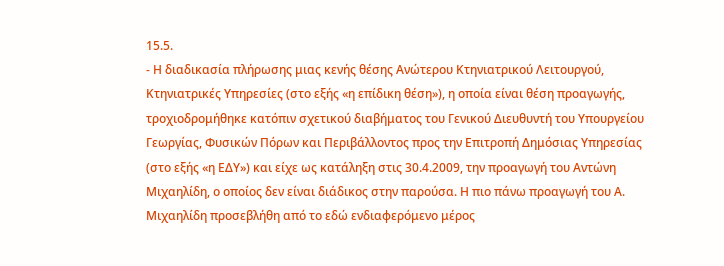15.5.
- Η διαδικασία πλήρωσης μιας κενής θέσης Ανώτερου Κτηνιατρικού Λειτουργού, Κτηνιατρικές Υπηρεσίες (στο εξής «η επίδικη θέση»), η οποία είναι θέση προαγωγής, τροχιοδρομήθηκε κατόπιν σχετικού διαβήματος του Γενικού Διευθυντή του Υπουργείου Γεωργίας, Φυσικών Πόρων και Περιβάλλοντος προς την Επιτροπή Δημόσιας Υπηρεσίας (στο εξής «η ΕΔΥ») και είχε ως κατάληξη στις 30.4.2009, την προαγωγή του Αντώνη Μιχαηλίδη, ο οποίος δεν είναι διάδικος στην παρούσα. Η πιο πάνω προαγωγή του Α. Μιχαηλίδη προσεβλήθη από το εδώ ενδιαφερόμενο μέρος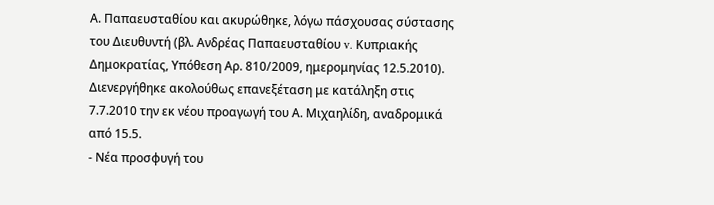Α. Παπαευσταθίου και ακυρώθηκε, λόγω πάσχουσας σύστασης του Διευθυντή (βλ. Ανδρέας Παπαευσταθίου v. Κυπριακής Δημοκρατίας, Υπόθεση Αρ. 810/2009, ημερομηνίας 12.5.2010). Διενεργήθηκε ακολούθως επανεξέταση με κατάληξη στις 7.7.2010 την εκ νέου προαγωγή του Α. Μιχαηλίδη, αναδρομικά από 15.5.
- Νέα προσφυγή του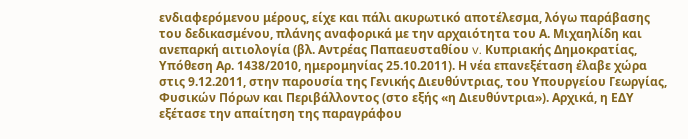ενδιαφερόμενου μέρους, είχε και πάλι ακυρωτικό αποτέλεσμα, λόγω παράβασης του δεδικασμένου, πλάνης αναφορικά με την αρχαιότητα του Α. Μιχαηλίδη και ανεπαρκή αιτιολογία (βλ. Αντρέας Παπαευσταθίου v. Κυπριακής Δημοκρατίας, Υπόθεση Αρ. 1438/2010, ημερομηνίας 25.10.2011). Η νέα επανεξέταση έλαβε χώρα στις 9.12.2011, στην παρουσία της Γενικής Διευθύντριας, του Υπουργείου Γεωργίας, Φυσικών Πόρων και Περιβάλλοντος (στο εξής «η Διευθύντρια»). Αρχικά, η ΕΔΥ εξέτασε την απαίτηση της παραγράφου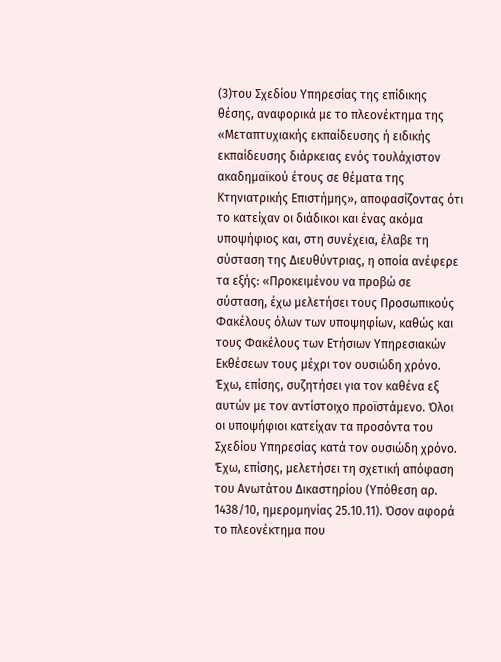(3)του Σχεδίου Υπηρεσίας της επίδικης θέσης, αναφορικά με το πλεονέκτημα της «Μεταπτυχιακής εκπαίδευσης ή ειδικής εκπαίδευσης διάρκειας ενός τουλάχιστον ακαδημαϊκού έτους σε θέματα της Κτηνιατρικής Επιστήμης», αποφασίζοντας ότι το κατείχαν οι διάδικοι και ένας ακόμα υποψήφιος και, στη συνέχεια, έλαβε τη σύσταση της Διευθύντριας, η οποία ανέφερε τα εξής: «Προκειμένου να προβώ σε σύσταση, έχω μελετήσει τους Προσωπικούς Φακέλους όλων των υποψηφίων, καθώς και τους Φακέλους των Ετήσιων Υπηρεσιακών Εκθέσεων τους μέχρι τον ουσιώδη χρόνο. Έχω, επίσης, συζητήσει για τον καθένα εξ αυτών με τον αντίστοιχο προϊστάμενο. Όλοι οι υποψήφιοι κατείχαν τα προσόντα του Σχεδίου Υπηρεσίας κατά τον ουσιώδη χρόνο. Έχω, επίσης, μελετήσει τη σχετική απόφαση του Ανωτάτου Δικαστηρίου (Υπόθεση αρ. 1438/10, ημερομηνίας 25.10.11). Όσον αφορά το πλεονέκτημα που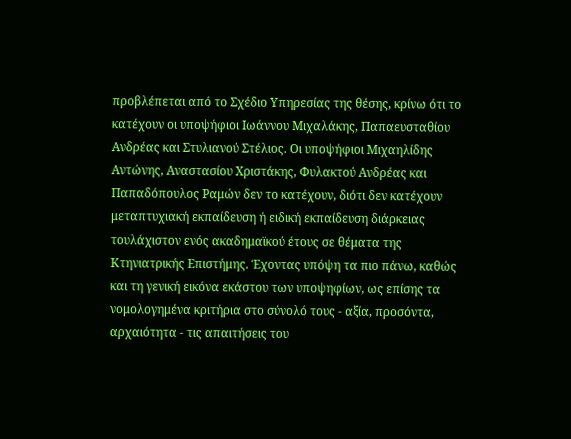προβλέπεται από το Σχέδιο Υπηρεσίας της θέσης, κρίνω ότι το κατέχουν οι υποψήφιοι Ιωάννου Μιχαλάκης, Παπαευσταθίου Ανδρέας και Στυλιανού Στέλιος. Οι υποψήφιοι Μιχαηλίδης Αντώνης, Αναστασίου Χριστάκης, Φυλακτού Ανδρέας και Παπαδόπουλος Ραμών δεν το κατέχουν, διότι δεν κατέχουν μεταπτυχιακή εκπαίδευση ή ειδική εκπαίδευση διάρκειας τουλάχιστον ενός ακαδημαϊκού έτους σε θέματα της Κτηνιατρικής Επιστήμης. Έχοντας υπόψη τα πιο πάνω, καθώς και τη γενική εικόνα εκάστου των υποψηφίων, ως επίσης τα νομολογημένα κριτήρια στο σύνολό τους - αξία, προσόντα, αρχαιότητα - τις απαιτήσεις του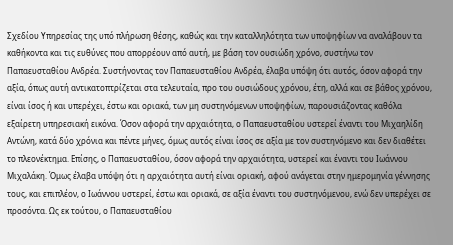Σχεδίου Υπηρεσίας της υπό πλήρωση θέσης, καθώς και την καταλληλότητα των υποψηφίων να αναλάβουν τα καθήκοντα και τις ευθύνες που απορρέουν από αυτή, με βάση τον ουσιώδη χρόνο, συστήνω τον Παπαευσταθίου Ανδρέα. Συστήνοντας τον Παπαευσταθίου Ανδρέα, έλαβα υπόψη ότι αυτός, όσον αφορά την αξία, όπως αυτή αντικατοπτρίζεται στα τελευταία, προ του ουσιώδους χρόνου, έτη, αλλά και σε βάθος χρόνου, είναι ίσος ή και υπερέχει, έστω και οριακά, των μη συστηνόμενων υποψηφίων, παρουσιάζοντας καθόλα εξαίρετη υπηρεσιακή εικόνα. Όσον αφορά την αρχαιότητα, ο Παπαευσταθίου υστερεί έναντι του Μιχαηλίδη Αντώνη, κατά δύο χρόνια και πέντε μήνες, όμως αυτός είναι ίσος σε αξία με τον συστηνόμενο και δεν διαθέτει το πλεονέκτημα. Επίσης, ο Παπαευσταθίου, όσον αφορά την αρχαιότητα, υστερεί και έναντι του Ιωάννου Μιχαλάκη. Όμως έλαβα υπόψη ότι η αρχαιότητα αυτή είναι οριακή, αφού ανάγεται στην ημερομηνία γέννησης τους, και επιπλέον, ο Ιωάννου υστερεί, έστω και οριακά, σε αξία έναντι του συστηνόμενου, ενώ δεν υπερέχει σε προσόντα. Ως εκ τούτου, ο Παπαευσταθίου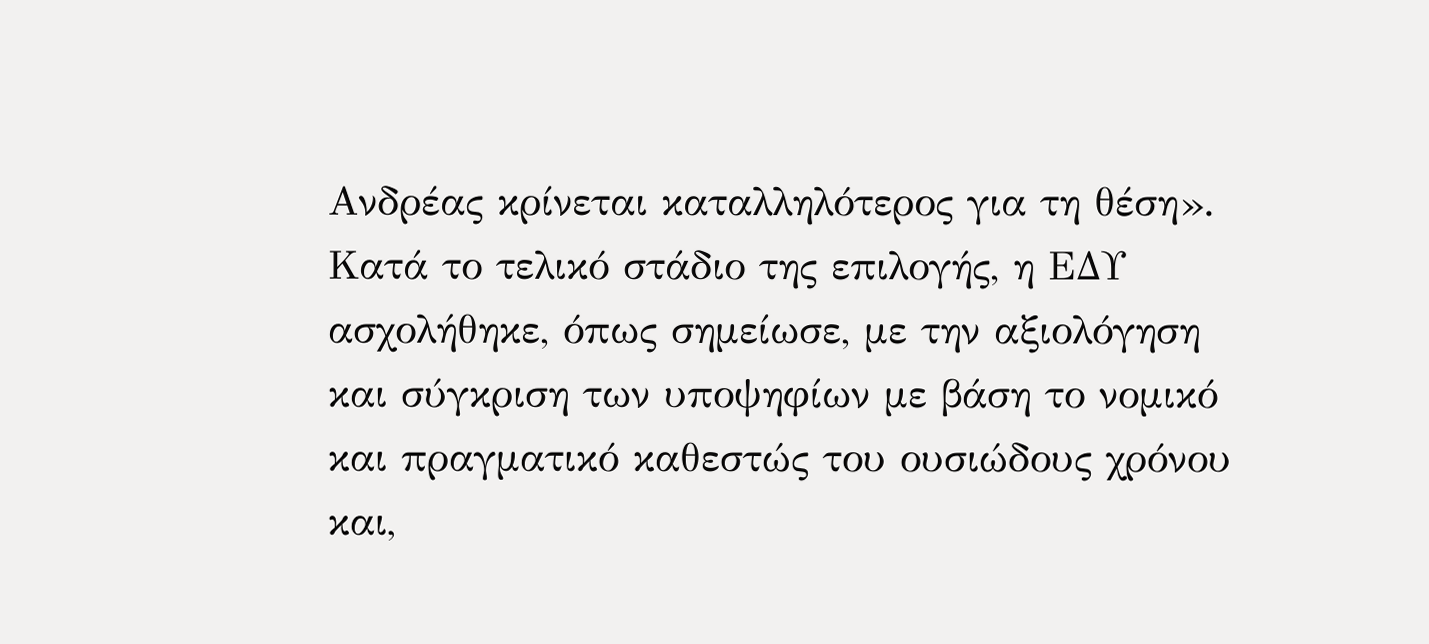Ανδρέας κρίνεται καταλληλότερος για τη θέση». Κατά το τελικό στάδιο της επιλογής, η ΕΔΥ ασχολήθηκε, όπως σημείωσε, με την αξιολόγηση και σύγκριση των υποψηφίων με βάση το νομικό και πραγματικό καθεστώς του ουσιώδους χρόνου και,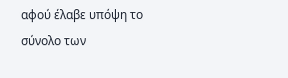αφού έλαβε υπόψη το σύνολο των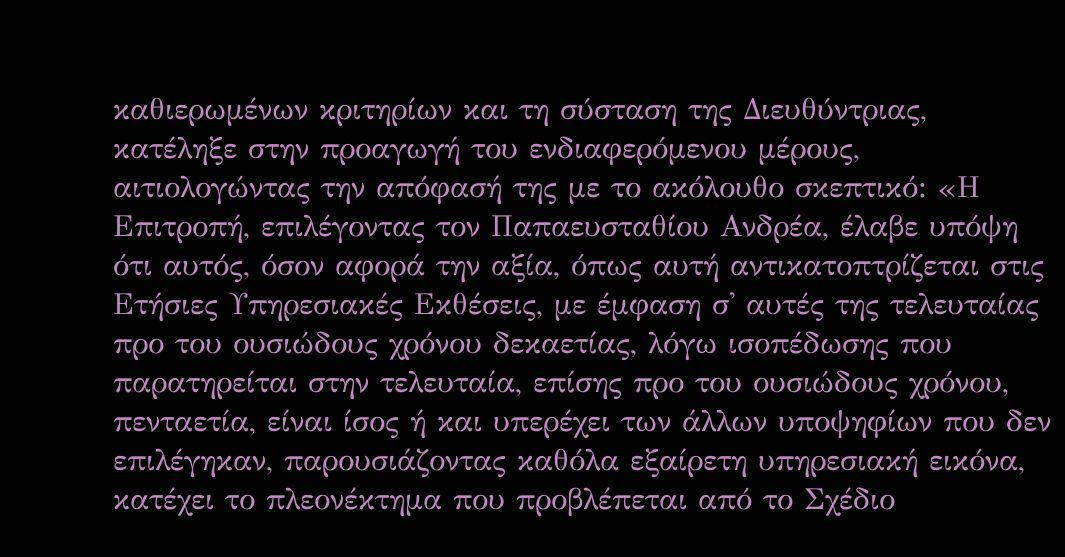καθιερωμένων κριτηρίων και τη σύσταση της Διευθύντριας, κατέληξε στην προαγωγή του ενδιαφερόμενου μέρους, αιτιολογώντας την απόφασή της με το ακόλουθο σκεπτικό: «Η Επιτροπή, επιλέγοντας τον Παπαευσταθίου Ανδρέα, έλαβε υπόψη ότι αυτός, όσον αφορά την αξία, όπως αυτή αντικατοπτρίζεται στις Ετήσιες Υπηρεσιακές Εκθέσεις, με έμφαση σ' αυτές της τελευταίας προ του ουσιώδους χρόνου δεκαετίας, λόγω ισοπέδωσης που παρατηρείται στην τελευταία, επίσης προ του ουσιώδους χρόνου, πενταετία, είναι ίσος ή και υπερέχει των άλλων υποψηφίων που δεν επιλέγηκαν, παρουσιάζοντας καθόλα εξαίρετη υπηρεσιακή εικόνα, κατέχει το πλεονέκτημα που προβλέπεται από το Σχέδιο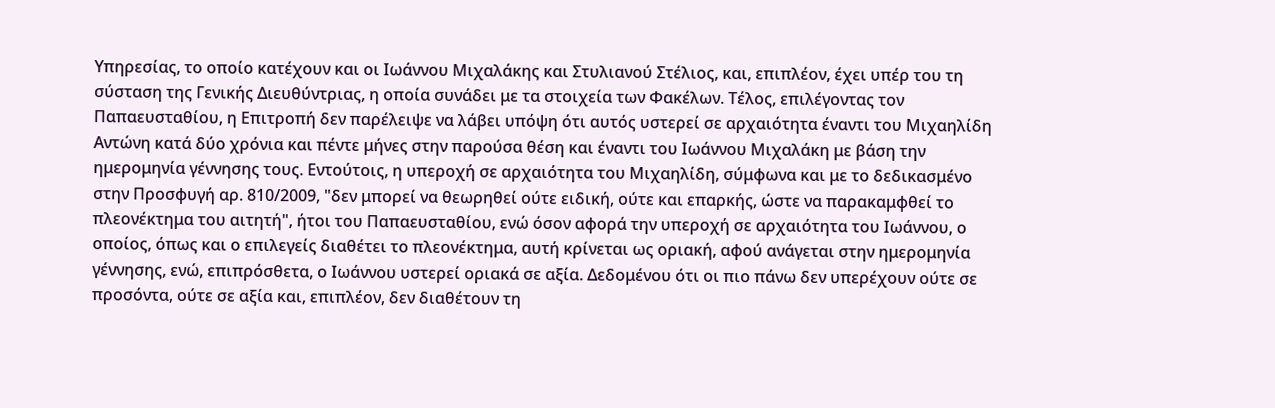Υπηρεσίας, το οποίο κατέχουν και οι Ιωάννου Μιχαλάκης και Στυλιανού Στέλιος, και, επιπλέον, έχει υπέρ του τη σύσταση της Γενικής Διευθύντριας, η οποία συνάδει με τα στοιχεία των Φακέλων. Τέλος, επιλέγοντας τον Παπαευσταθίου, η Επιτροπή δεν παρέλειψε να λάβει υπόψη ότι αυτός υστερεί σε αρχαιότητα έναντι του Μιχαηλίδη Αντώνη κατά δύο χρόνια και πέντε μήνες στην παρούσα θέση και έναντι του Ιωάννου Μιχαλάκη με βάση την ημερομηνία γέννησης τους. Εντούτοις, η υπεροχή σε αρχαιότητα του Μιχαηλίδη, σύμφωνα και με το δεδικασμένο στην Προσφυγή αρ. 810/2009, "δεν μπορεί να θεωρηθεί ούτε ειδική, ούτε και επαρκής, ώστε να παρακαμφθεί το πλεονέκτημα του αιτητή", ήτοι του Παπαευσταθίου, ενώ όσον αφορά την υπεροχή σε αρχαιότητα του Ιωάννου, ο οποίος, όπως και ο επιλεγείς διαθέτει το πλεονέκτημα, αυτή κρίνεται ως οριακή, αφού ανάγεται στην ημερομηνία γέννησης, ενώ, επιπρόσθετα, ο Ιωάννου υστερεί οριακά σε αξία. Δεδομένου ότι οι πιο πάνω δεν υπερέχουν ούτε σε προσόντα, ούτε σε αξία και, επιπλέον, δεν διαθέτουν τη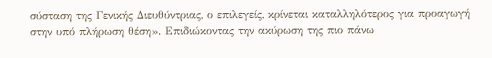σύσταση της Γενικής Διευθύντριας, ο επιλεγείς, κρίνεται καταλληλότερος για προαγωγή στην υπό πλήρωση θέση». Επιδιώκοντας την ακύρωση της πιο πάνω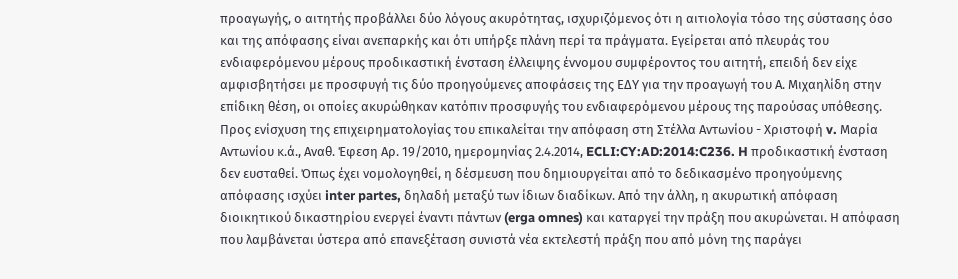προαγωγής, ο αιτητής προβάλλει δύο λόγους ακυρότητας, ισχυριζόμενος ότι η αιτιολογία τόσο της σύστασης όσο και της απόφασης είναι ανεπαρκής και ότι υπήρξε πλάνη περί τα πράγματα. Εγείρεται από πλευράς του ενδιαφερόμενου μέρους προδικαστική ένσταση έλλειψης έννομου συμφέροντος του αιτητή, επειδή δεν είχε αμφισβητήσει με προσφυγή τις δύο προηγούμενες αποφάσεις της ΕΔΥ για την προαγωγή του Α. Μιχαηλίδη στην επίδικη θέση, οι οποίες ακυρώθηκαν κατόπιν προσφυγής του ενδιαφερόμενου μέρους της παρούσας υπόθεσης. Προς ενίσχυση της επιχειρηματολογίας του επικαλείται την απόφαση στη Στέλλα Αντωνίου - Χριστοφή v. Μαρία Αντωνίου κ.ά., Αναθ. Έφεση Αρ. 19/2010, ημερομηνίας 2.4.2014, ECLI:CY:AD:2014:C236. H προδικαστική ένσταση δεν ευσταθεί. Όπως έχει νομολογηθεί, η δέσμευση που δημιουργείται από το δεδικασμένο προηγούμενης απόφασης ισχύει inter partes, δηλαδή μεταξύ των ίδιων διαδίκων. Από την άλλη, η ακυρωτική απόφαση διοικητικού δικαστηρίου ενεργεί έναντι πάντων (erga omnes) και καταργεί την πράξη που ακυρώνεται. Η απόφαση που λαμβάνεται ύστερα από επανεξέταση συνιστά νέα εκτελεστή πράξη που από μόνη της παράγει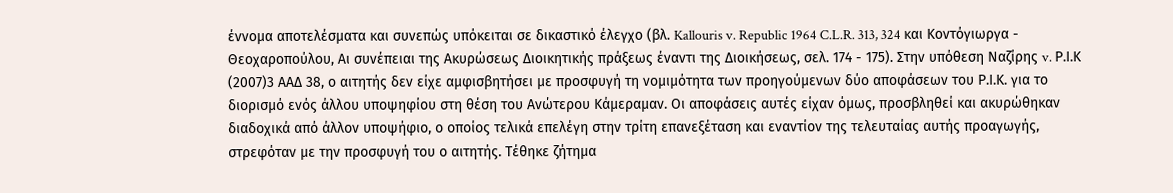έννομα αποτελέσματα και συνεπώς υπόκειται σε δικαστικό έλεγχο (βλ. Kallouris v. Republic 1964 C.L.R. 313, 324 και Κοντόγιωργα - Θεοχαροπούλου, Αι συνέπειαι της Ακυρώσεως Διοικητικής πράξεως έναντι της Διοικήσεως, σελ. 174 - 175). Στην υπόθεση Ναζίρης v. Ρ.Ι.Κ
(2007)3 ΑΑΔ 38, ο αιτητής δεν είχε αμφισβητήσει με προσφυγή τη νομιμότητα των προηγούμενων δύο αποφάσεων του Ρ.Ι.Κ. για το διορισμό ενός άλλου υποψηφίου στη θέση του Ανώτερου Κάμεραμαν. Οι αποφάσεις αυτές είχαν όμως, προσβληθεί και ακυρώθηκαν διαδοχικά από άλλον υποψήφιο, ο οποίος τελικά επελέγη στην τρίτη επανεξέταση και εναντίον της τελευταίας αυτής προαγωγής, στρεφόταν με την προσφυγή του ο αιτητής. Τέθηκε ζήτημα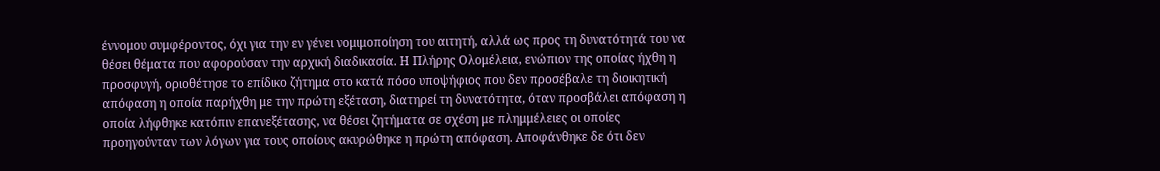έννομου συμφέροντος, όχι για την εν γένει νομιμοποίηση του αιτητή, αλλά ως προς τη δυνατότητά του να θέσει θέματα που αφορούσαν την αρχική διαδικασία. Η Πλήρης Ολομέλεια, ενώπιον της οποίας ήχθη η προσφυγή, οριοθέτησε το επίδικο ζήτημα στο κατά πόσο υποψήφιος που δεν προσέβαλε τη διοικητική απόφαση η οποία παρήχθη με την πρώτη εξέταση, διατηρεί τη δυνατότητα, όταν προσβάλει απόφαση η οποία λήφθηκε κατόπιν επανεξέτασης, να θέσει ζητήματα σε σχέση με πλημμέλειες οι οποίες προηγούνταν των λόγων για τους οποίους ακυρώθηκε η πρώτη απόφαση. Αποφάνθηκε δε ότι δεν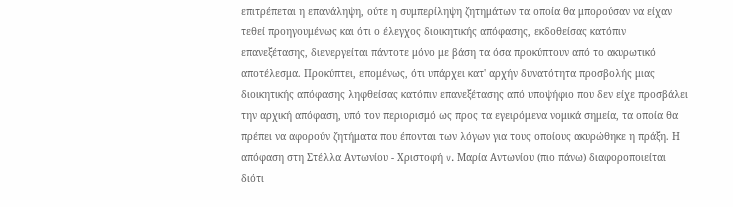επιτρέπεται η επανάληψη, ούτε η συμπερίληψη ζητημάτων τα οποία θα μπορούσαν να είχαν τεθεί προηγουμένως και ότι ο έλεγχος διοικητικής απόφασης, εκδοθείσας κατόπιν επανεξέτασης, διενεργείται πάντοτε μόνο με βάση τα όσα προκύπτουν από το ακυρωτικό αποτέλεσμα. Προκύπτει, επομένως, ότι υπάρχει κατ' αρχήν δυνατότητα προσβολής μιας διοικητικής απόφασης ληφθείσας κατόπιν επανεξέτασης από υποψήφιο που δεν είχε προσβάλει την αρχική απόφαση, υπό τον περιορισμό ως προς τα εγειρόμενα νομικά σημεία, τα οποία θα πρέπει να αφορούν ζητήματα που έπονται των λόγων για τους οποίους ακυρώθηκε η πράξη. Η απόφαση στη Στέλλα Αντωνίου - Χριστοφή v. Μαρία Αντωνίου (πιο πάνω) διαφοροποιείται διότι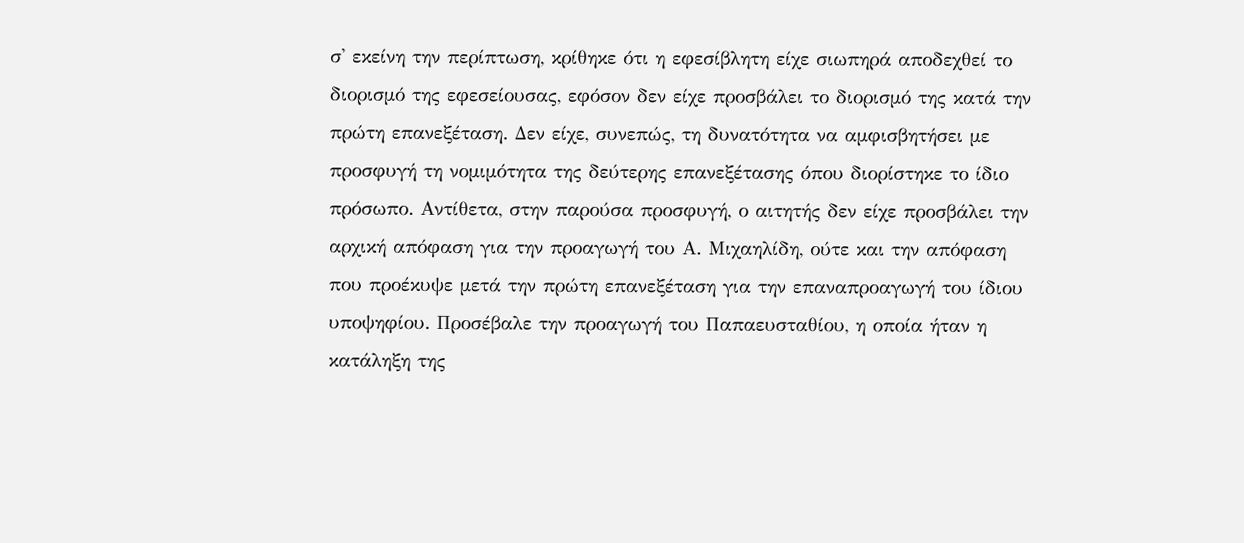σ' εκείνη την περίπτωση, κρίθηκε ότι η εφεσίβλητη είχε σιωπηρά αποδεχθεί το διορισμό της εφεσείουσας, εφόσον δεν είχε προσβάλει το διορισμό της κατά την πρώτη επανεξέταση. Δεν είχε, συνεπώς, τη δυνατότητα να αμφισβητήσει με προσφυγή τη νομιμότητα της δεύτερης επανεξέτασης όπου διορίστηκε το ίδιο πρόσωπο. Αντίθετα, στην παρούσα προσφυγή, ο αιτητής δεν είχε προσβάλει την αρχική απόφαση για την προαγωγή του Α. Μιχαηλίδη, ούτε και την απόφαση που προέκυψε μετά την πρώτη επανεξέταση για την επαναπροαγωγή του ίδιου υποψηφίου. Προσέβαλε την προαγωγή του Παπαευσταθίου, η οποία ήταν η κατάληξη της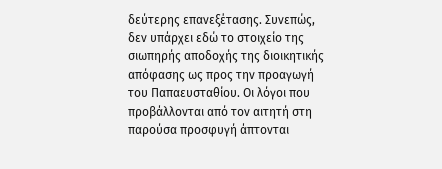δεύτερης επανεξέτασης. Συνεπώς, δεν υπάρχει εδώ το στοιχείο της σιωπηρής αποδοχής της διοικητικής απόφασης ως προς την προαγωγή του Παπαευσταθίου. Οι λόγοι που προβάλλονται από τον αιτητή στη παρούσα προσφυγή άπτονται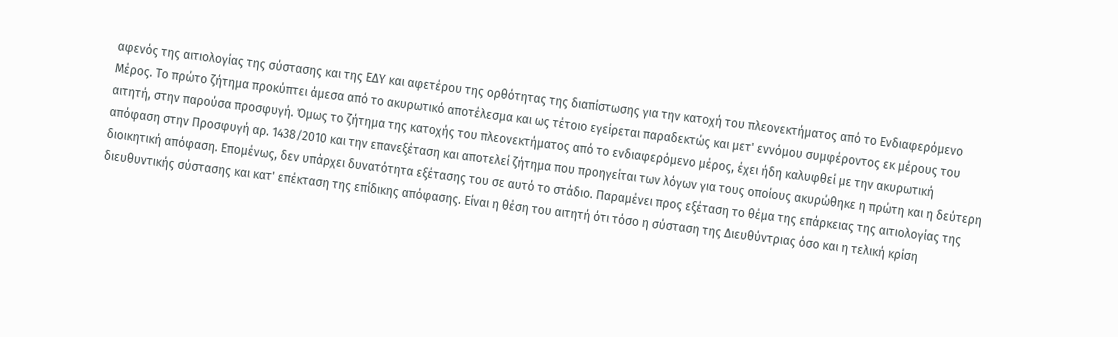αφενός της αιτιολογίας της σύστασης και της ΕΔΥ και αφετέρου της ορθότητας της διαπίστωσης για την κατοχή του πλεονεκτήματος από το Ενδιαφερόμενο Μέρος. Το πρώτο ζήτημα προκύπτει άμεσα από το ακυρωτικό αποτέλεσμα και ως τέτοιο εγείρεται παραδεκτώς και μετ' εννόμου συμφέροντος εκ μέρους του αιτητή, στην παρούσα προσφυγή. Όμως το ζήτημα της κατοχής του πλεονεκτήματος από το ενδιαφερόμενο μέρος, έχει ήδη καλυφθεί με την ακυρωτική απόφαση στην Προσφυγή αρ. 1438/2010 και την επανεξέταση και αποτελεί ζήτημα που προηγείται των λόγων για τους οποίους ακυρώθηκε η πρώτη και η δεύτερη διοικητική απόφαση. Επομένως, δεν υπάρχει δυνατότητα εξέτασης του σε αυτό το στάδιο. Παραμένει προς εξέταση το θέμα της επάρκειας της αιτιολογίας της διευθυντικής σύστασης και κατ' επέκταση της επίδικης απόφασης. Είναι η θέση του αιτητή ότι τόσο η σύσταση της Διευθύντριας όσο και η τελική κρίση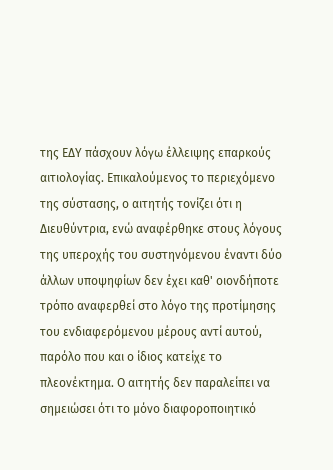της ΕΔΥ πάσχουν λόγω έλλειψης επαρκούς αιτιολογίας. Επικαλούμενος το περιεχόμενο της σύστασης, ο αιτητής τονίζει ότι η Διευθύντρια, ενώ αναφέρθηκε στους λόγους της υπεροχής του συστηνόμενου έναντι δύο άλλων υποψηφίων δεν έχει καθ' οιονδήποτε τρόπο αναφερθεί στο λόγο της προτίμησης του ενδιαφερόμενου μέρους αντί αυτού, παρόλο που και ο ίδιος κατείχε το πλεονέκτημα. Ο αιτητής δεν παραλείπει να σημειώσει ότι το μόνο διαφοροποιητικό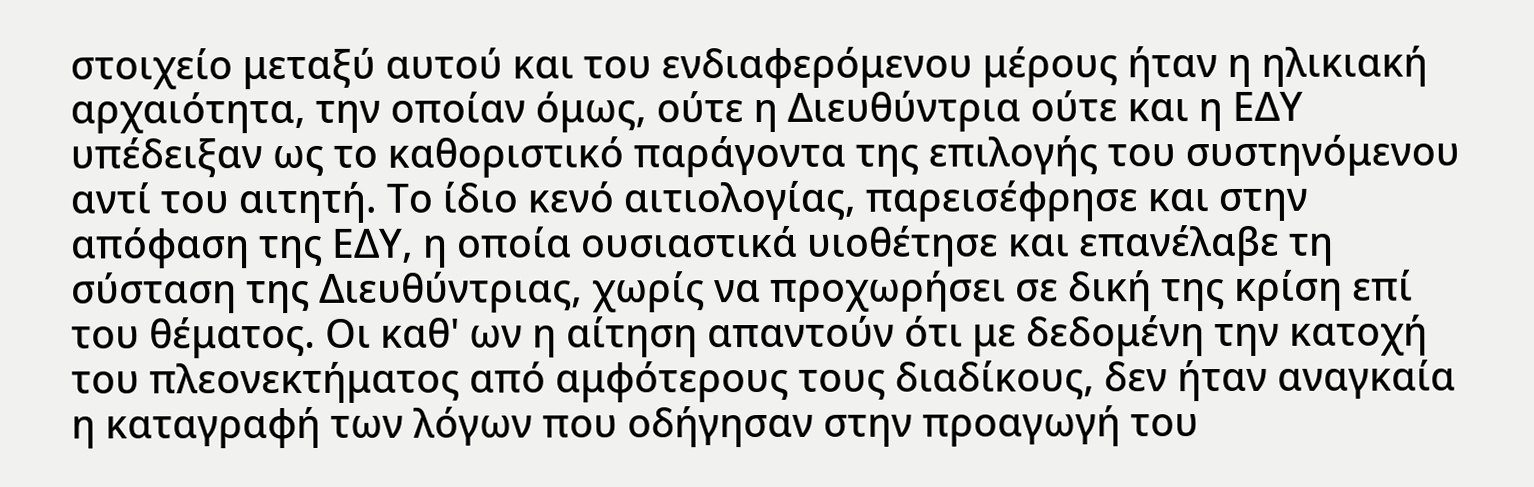στοιχείο μεταξύ αυτού και του ενδιαφερόμενου μέρους ήταν η ηλικιακή αρχαιότητα, την οποίαν όμως, ούτε η Διευθύντρια ούτε και η ΕΔΥ υπέδειξαν ως το καθοριστικό παράγοντα της επιλογής του συστηνόμενου αντί του αιτητή. Το ίδιο κενό αιτιολογίας, παρεισέφρησε και στην απόφαση της ΕΔΥ, η οποία ουσιαστικά υιοθέτησε και επανέλαβε τη σύσταση της Διευθύντριας, χωρίς να προχωρήσει σε δική της κρίση επί του θέματος. Οι καθ' ων η αίτηση απαντούν ότι με δεδομένη την κατοχή του πλεονεκτήματος από αμφότερους τους διαδίκους, δεν ήταν αναγκαία η καταγραφή των λόγων που οδήγησαν στην προαγωγή του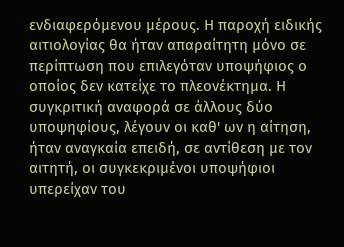ενδιαφερόμενου μέρους. Η παροχή ειδικής αιτιολογίας θα ήταν απαραίτητη μόνο σε περίπτωση που επιλεγόταν υποψήφιος ο οποίος δεν κατείχε το πλεονέκτημα. Η συγκριτική αναφορά σε άλλους δύο υποψηφίους, λέγουν οι καθ' ων η αίτηση, ήταν αναγκαία επειδή, σε αντίθεση με τον αιτητή, οι συγκεκριμένοι υποψήφιοι υπερείχαν του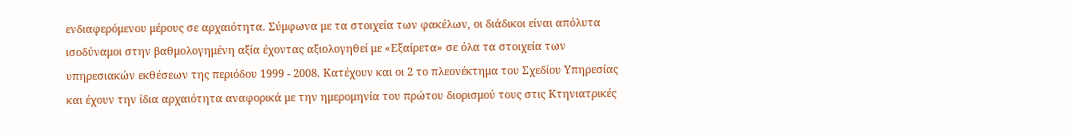ενδιαφερόμενου μέρους σε αρχαιότητα. Σύμφωνα με τα στοιχεία των φακέλων, οι διάδικοι είναι απόλυτα ισοδύναμοι στην βαθμολογημένη αξία έχοντας αξιολογηθεί με «Εξαίρετα» σε όλα τα στοιχεία των υπηρεσιακών εκθέσεων της περιόδου 1999 - 2008. Κατέχουν και οι 2 το πλεονέκτημα του Σχεδίου Υπηρεσίας και έχουν την ίδια αρχαιότητα αναφορικά με την ημερομηνία του πρώτου διορισμού τους στις Κτηνιατρικές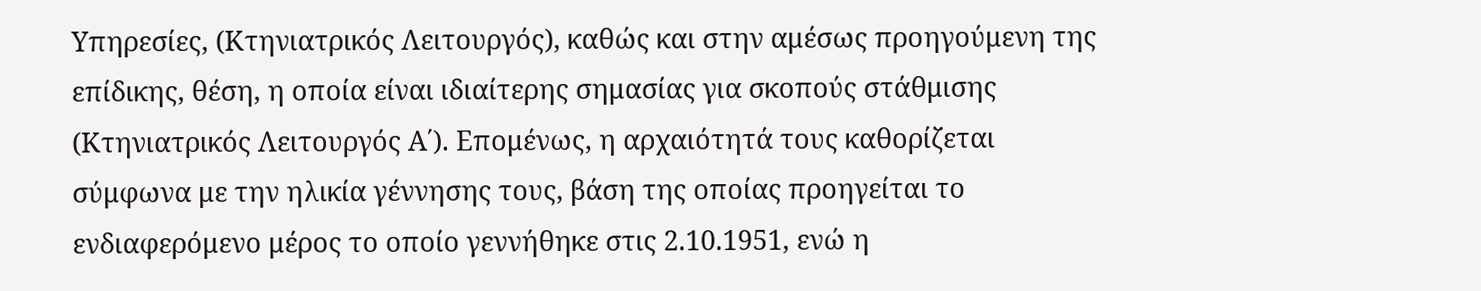Υπηρεσίες, (Κτηνιατρικός Λειτουργός), καθώς και στην αμέσως προηγούμενη της επίδικης, θέση, η οποία είναι ιδιαίτερης σημασίας για σκοπούς στάθμισης (Κτηνιατρικός Λειτουργός Α΄). Επομένως, η αρχαιότητά τους καθορίζεται σύμφωνα με την ηλικία γέννησης τους, βάση της οποίας προηγείται το ενδιαφερόμενο μέρος το οποίο γεννήθηκε στις 2.10.1951, ενώ η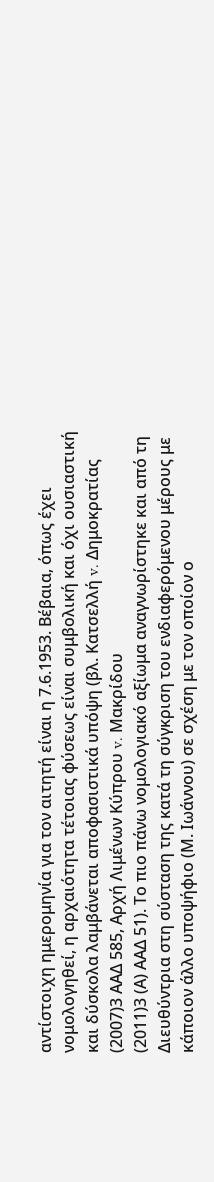αντίστοιχη ημερομηνία για τον αιτητή είναι η 7.6.1953. Βέβαια, όπως έχει νομολογηθεί, η αρχαιότητα τέτοιας φύσεως είναι συμβολική και όχι ουσιαστική και δύσκολα λαμβάνεται αποφασιστικά υπόψη (βλ. Κατσελλή v. Δημοκρατίας
(2007)3 ΑΑΔ 585, Αρχή Λιμένων Κύπρου v. Μακρίδου
(2011)3 (Α) ΑΑΔ 51). Το πιο πάνω νομολογιακό αξίωμα αναγνωρίστηκε και από τη Διευθύντρια στη σύσταση της κατά τη σύγκριση του ενδιαφερόμενου μέρους με κάποιον άλλο υποψήφιο (Μ. Ιωάννου) σε σχέση με τον οποίον ο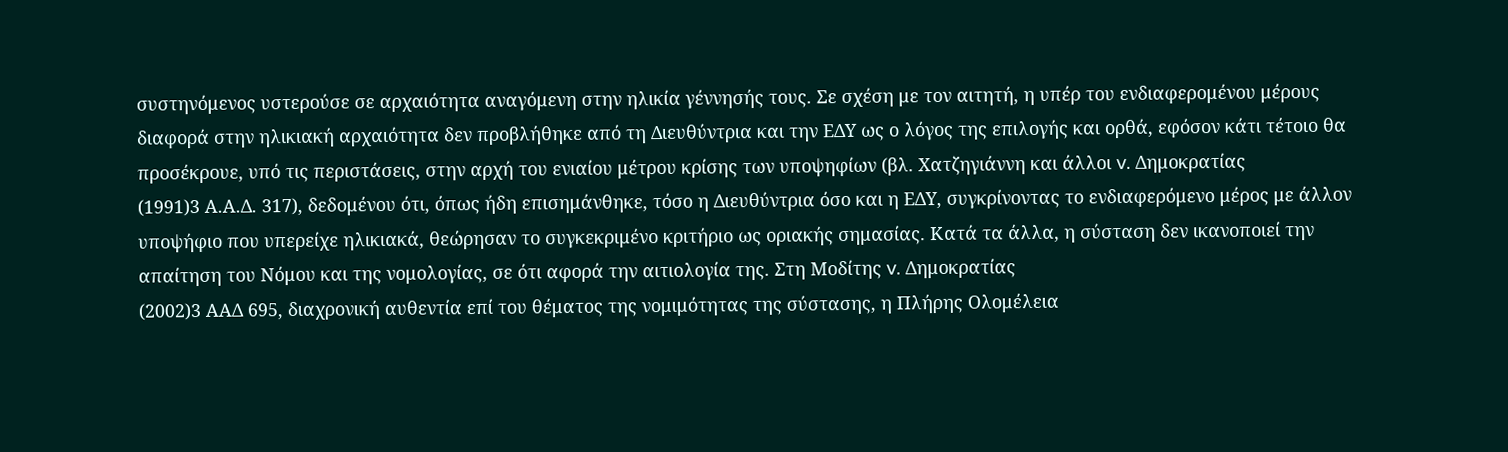συστηνόμενος υστερούσε σε αρχαιότητα αναγόμενη στην ηλικία γέννησής τους. Σε σχέση με τον αιτητή, η υπέρ του ενδιαφερομένου μέρους διαφορά στην ηλικιακή αρχαιότητα δεν προβλήθηκε από τη Διευθύντρια και την ΕΔΥ ως ο λόγος της επιλογής και ορθά, εφόσον κάτι τέτοιο θα προσέκρουε, υπό τις περιστάσεις, στην αρχή του ενιαίου μέτρου κρίσης των υποψηφίων (βλ. Χατζηγιάννη και άλλοι v. Δημοκρατίας
(1991)3 Α.Α.Δ. 317), δεδομένου ότι, όπως ήδη επισημάνθηκε, τόσο η Διευθύντρια όσο και η ΕΔΥ, συγκρίνοντας το ενδιαφερόμενο μέρος με άλλον υποψήφιο που υπερείχε ηλικιακά, θεώρησαν το συγκεκριμένο κριτήριο ως οριακής σημασίας. Κατά τα άλλα, η σύσταση δεν ικανοποιεί την απαίτηση του Νόμου και της νομολογίας, σε ότι αφορά την αιτιολογία της. Στη Μοδίτης v. Δημοκρατίας
(2002)3 ΑΑΔ 695, διαχρονική αυθεντία επί του θέματος της νομιμότητας της σύστασης, η Πλήρης Ολομέλεια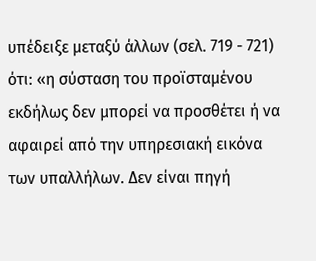υπέδειξε μεταξύ άλλων (σελ. 719 - 721) ότι: «η σύσταση του προϊσταμένου εκδήλως δεν μπορεί να προσθέτει ή να αφαιρεί από την υπηρεσιακή εικόνα των υπαλλήλων. Δεν είναι πηγή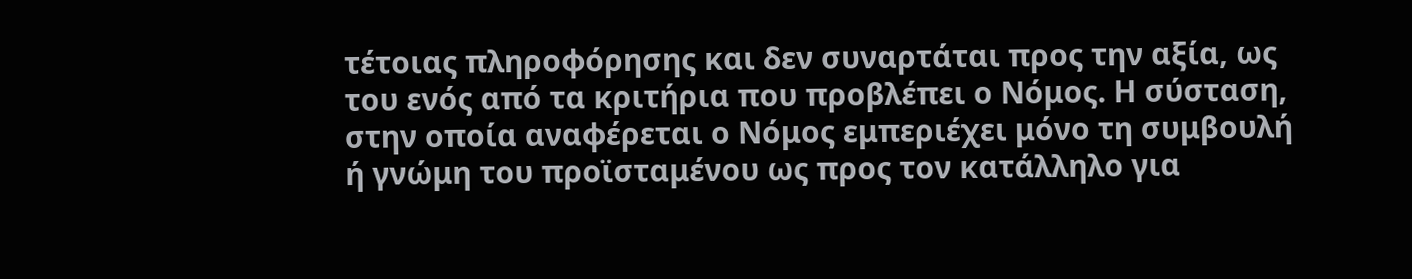τέτοιας πληροφόρησης και δεν συναρτάται προς την αξία, ως του ενός από τα κριτήρια που προβλέπει ο Νόμος. Η σύσταση, στην οποία αναφέρεται ο Νόμος εμπεριέχει μόνο τη συμβουλή ή γνώμη του προϊσταμένου ως προς τον κατάλληλο για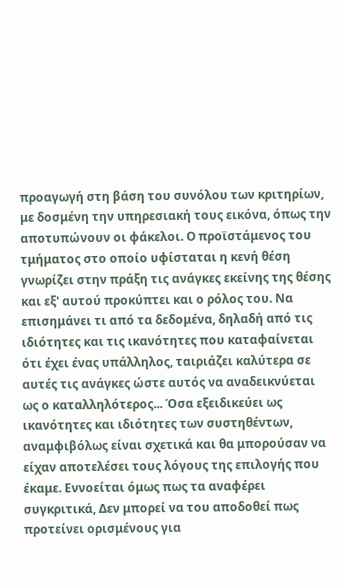προαγωγή στη βάση του συνόλου των κριτηρίων, με δοσμένη την υπηρεσιακή τους εικόνα, όπως την αποτυπώνουν οι φάκελοι. Ο προϊστάμενος του τμήματος στο οποίο υφίσταται η κενή θέση γνωρίζει στην πράξη τις ανάγκες εκείνης της θέσης και εξ' αυτού προκύπτει και ο ρόλος του. Να επισημάνει τι από τα δεδομένα, δηλαδή από τις ιδιότητες και τις ικανότητες που καταφαίνεται ότι έχει ένας υπάλληλος, ταιριάζει καλύτερα σε αυτές τις ανάγκες ώστε αυτός να αναδεικνύεται ως ο καταλληλότερος... Όσα εξειδικεύει ως ικανότητες και ιδιότητες των συστηθέντων, αναμφιβόλως είναι σχετικά και θα μπορούσαν να είχαν αποτελέσει τους λόγους της επιλογής που έκαμε. Εννοείται όμως πως τα αναφέρει συγκριτικά, Δεν μπορεί να του αποδοθεί πως προτείνει ορισμένους για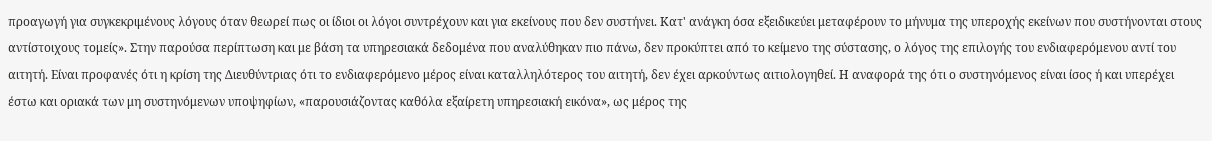προαγωγή για συγκεκριμένους λόγους όταν θεωρεί πως οι ίδιοι οι λόγοι συντρέχουν και για εκείνους που δεν συστήνει. Κατ' ανάγκη όσα εξειδικεύει μεταφέρουν το μήνυμα της υπεροχής εκείνων που συστήνονται στους αντίστοιχους τομείς». Στην παρούσα περίπτωση και με βάση τα υπηρεσιακά δεδομένα που αναλύθηκαν πιο πάνω, δεν προκύπτει από το κείμενο της σύστασης, ο λόγος της επιλογής του ενδιαφερόμενου αντί του αιτητή. Είναι προφανές ότι η κρίση της Διευθύντριας ότι το ενδιαφερόμενο μέρος είναι καταλληλότερος του αιτητή, δεν έχει αρκούντως αιτιολογηθεί. Η αναφορά της ότι ο συστηνόμενος είναι ίσος ή και υπερέχει έστω και οριακά των μη συστηνόμενων υποψηφίων, «παρουσιάζοντας καθόλα εξαίρετη υπηρεσιακή εικόνα», ως μέρος της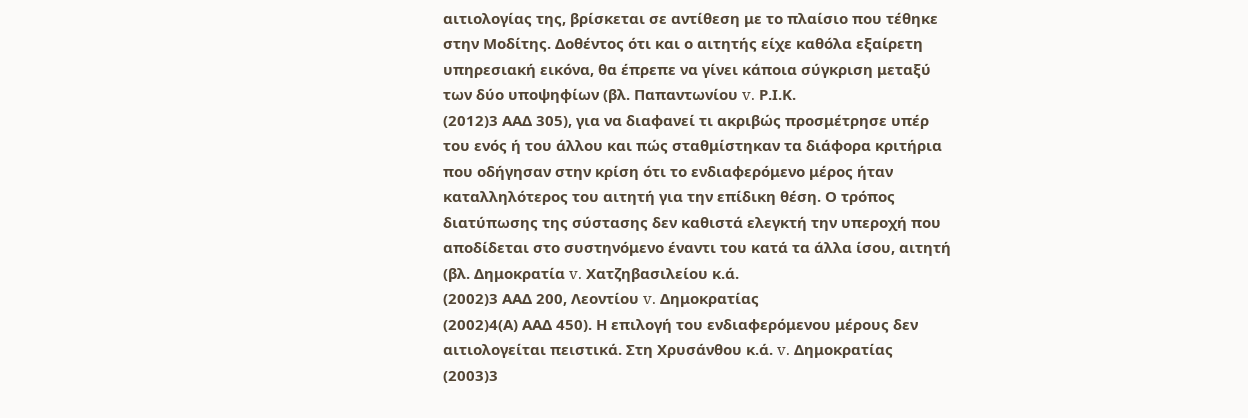αιτιολογίας της, βρίσκεται σε αντίθεση με το πλαίσιο που τέθηκε στην Μοδίτης. Δοθέντος ότι και ο αιτητής είχε καθόλα εξαίρετη υπηρεσιακή εικόνα, θα έπρεπε να γίνει κάποια σύγκριση μεταξύ των δύο υποψηφίων (βλ. Παπαντωνίου v. Ρ.Ι.Κ.
(2012)3 ΑΑΔ 305), για να διαφανεί τι ακριβώς προσμέτρησε υπέρ του ενός ή του άλλου και πώς σταθμίστηκαν τα διάφορα κριτήρια που οδήγησαν στην κρίση ότι το ενδιαφερόμενο μέρος ήταν καταλληλότερος του αιτητή για την επίδικη θέση. Ο τρόπος διατύπωσης της σύστασης δεν καθιστά ελεγκτή την υπεροχή που αποδίδεται στο συστηνόμενο έναντι του κατά τα άλλα ίσου, αιτητή (βλ. Δημοκρατία v. Χατζηβασιλείου κ.ά.
(2002)3 ΑΑΔ 200, Λεοντίου v. Δημοκρατίας
(2002)4(Α) ΑΑΔ 450). Η επιλογή του ενδιαφερόμενου μέρους δεν αιτιολογείται πειστικά. Στη Χρυσάνθου κ.ά. v. Δημοκρατίας
(2003)3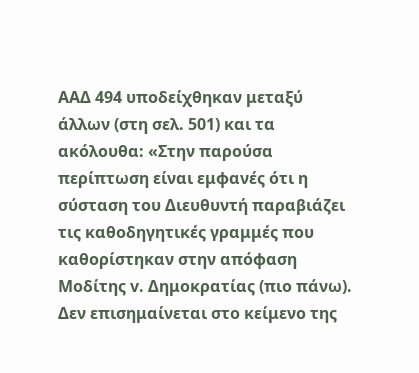ΑΑΔ 494 υποδείχθηκαν μεταξύ άλλων (στη σελ. 501) και τα ακόλουθα: «Στην παρούσα περίπτωση είναι εμφανές ότι η σύσταση του Διευθυντή παραβιάζει τις καθοδηγητικές γραμμές που καθορίστηκαν στην απόφαση Μοδίτης v. Δημοκρατίας (πιο πάνω). Δεν επισημαίνεται στο κείμενο της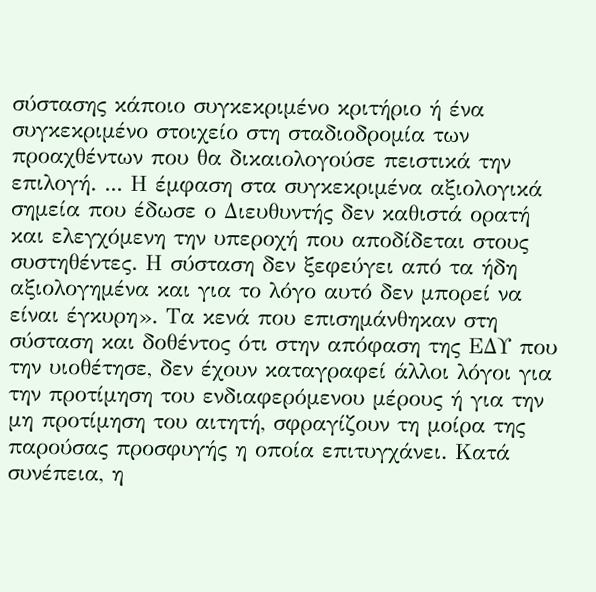σύστασης κάποιο συγκεκριμένο κριτήριο ή ένα συγκεκριμένο στοιχείο στη σταδιοδρομία των προαχθέντων που θα δικαιολογούσε πειστικά την επιλογή. ... Η έμφαση στα συγκεκριμένα αξιολογικά σημεία που έδωσε ο Διευθυντής δεν καθιστά ορατή και ελεγχόμενη την υπεροχή που αποδίδεται στους συστηθέντες. Η σύσταση δεν ξεφεύγει από τα ήδη αξιολογημένα και για το λόγο αυτό δεν μπορεί να είναι έγκυρη». Τα κενά που επισημάνθηκαν στη σύσταση και δοθέντος ότι στην απόφαση της ΕΔΥ που την υιοθέτησε, δεν έχουν καταγραφεί άλλοι λόγοι για την προτίμηση του ενδιαφερόμενου μέρους ή για την μη προτίμηση του αιτητή, σφραγίζουν τη μοίρα της παρούσας προσφυγής η οποία επιτυγχάνει. Κατά συνέπεια, η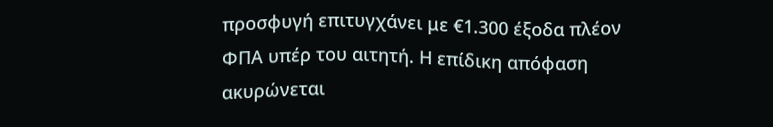προσφυγή επιτυγχάνει με €1.300 έξοδα πλέον ΦΠΑ υπέρ του αιτητή. Η επίδικη απόφαση ακυρώνεται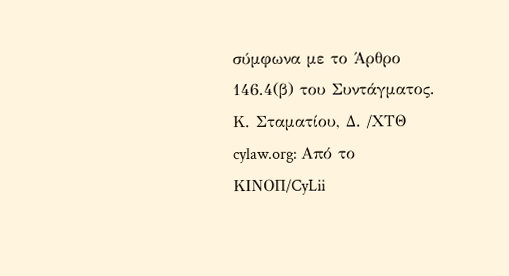σύμφωνα με το Άρθρο 146.4(β) του Συντάγματος. Κ. Σταματίου, Δ. /ΧΤΘ cylaw.org: Από το ΚΙΝOΠ/CyLii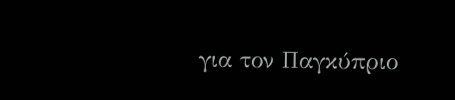για τον Παγκύπριο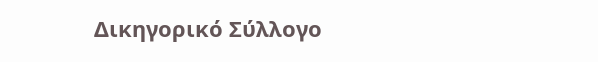Δικηγορικό Σύλλογο